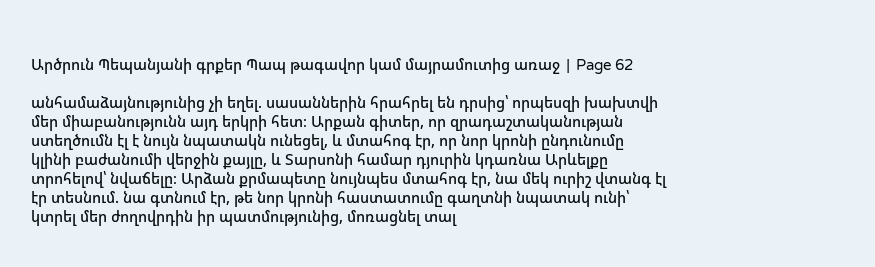Արծրուն Պեպանյանի գրքեր Պապ թագավոր կամ մայրամուտից առաջ | Page 62

անհամաձայնությունից չի եղել. սասաններին հրահրել են դրսից՝ որպեսզի խախտվի մեր միաբանությունն այդ երկրի հետ։ Արքան գիտեր, որ զրադաշտականության ստեղծումն էլ է նույն նպատակն ունեցել, և մտահոգ էր, որ նոր կրոնի ընդունումը կլինի բաժանումի վերջին քայլը, և Տարսոնի համար դյուրին կդառնա Արևելքը տրոհելով՝ նվաճելը։ Արձան քրմապետը նույնպես մտահոգ էր, նա մեկ ուրիշ վտանգ էլ էր տեսնում. նա գտնում էր, թե նոր կրոնի հաստատումը գաղտնի նպատակ ունի՝ կտրել մեր ժողովրդին իր պատմությունից, մոռացնել տալ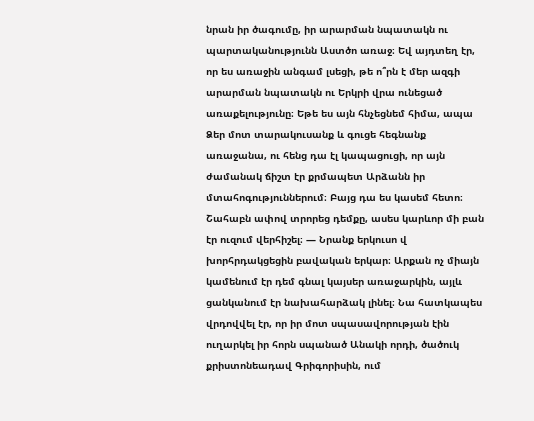նրան իր ծագումը, իր արարման նպատակն ու պարտականությունն Աստծո առաջ։ Եվ այդտեղ էր, որ ես առաջին անգամ լսեցի, թե ո՞րն է մեր ազգի արարման նպատակն ու Երկրի վրա ունեցած առաքելությունը։ Եթե ես այն հնչեցնեմ հիմա, ապա Ձեր մոտ տարակուսանք և գուցե հեգնանք առաջանա, ու հենց դա էլ կապացուցի, որ այն ժամանակ ճիշտ էր քրմապետ Արձանն իր մտահոգություններում։ Բայց դա ես կասեմ հետո։ Շահաբն ափով տրորեց դեմքը, ասես կարևոր մի բան էր ուզում վերհիշել։ — Նրանք երկուսո վ խորհրդակցեցին բավական երկար։ Արքան ոչ միայն կամենում էր դեմ գնալ կայսեր առաջարկին, այլև ցանկանում էր նախահարձակ լինել։ Նա հատկապես վրդովվել էր, որ իր մոտ սպասավորության էին ուղարկել իր հորն սպանած Անակի որդի, ծածուկ քրիստոնեադավ Գրիգորիսին, ում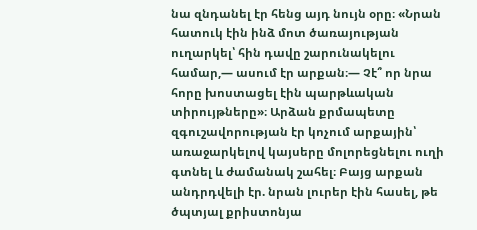նա զնդանել էր հենց այդ նույն օրը։ «Նրան հատուկ էին ինձ մոտ ծառայության ուղարկել՝ հին դավը շարունակելու համար,— ասում էր արքան։— Չէ՞ որ նրա հորը խոստացել էին պարթևական տիրույթները»։ Արձան քրմապետը զգուշավորության էր կոչում արքային՝ առաջարկելով կայսերը մոլորեցնելու ուղի գտնել և ժամանակ շահել։ Բայց արքան անդրդվելի էր. նրան լուրեր էին հասել, թե ծպտյալ քրիստոնյա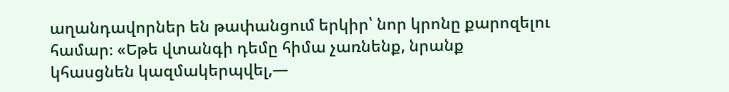աղանդավորներ են թափանցում երկիր՝ նոր կրոնը քարոզելու համար։ «Եթե վտանգի դեմը հիմա չառնենք, նրանք կհասցնեն կազմակերպվել,—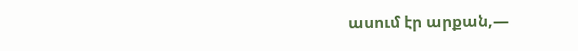ասում էր արքան,—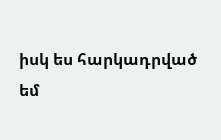իսկ ես հարկադրված եմ